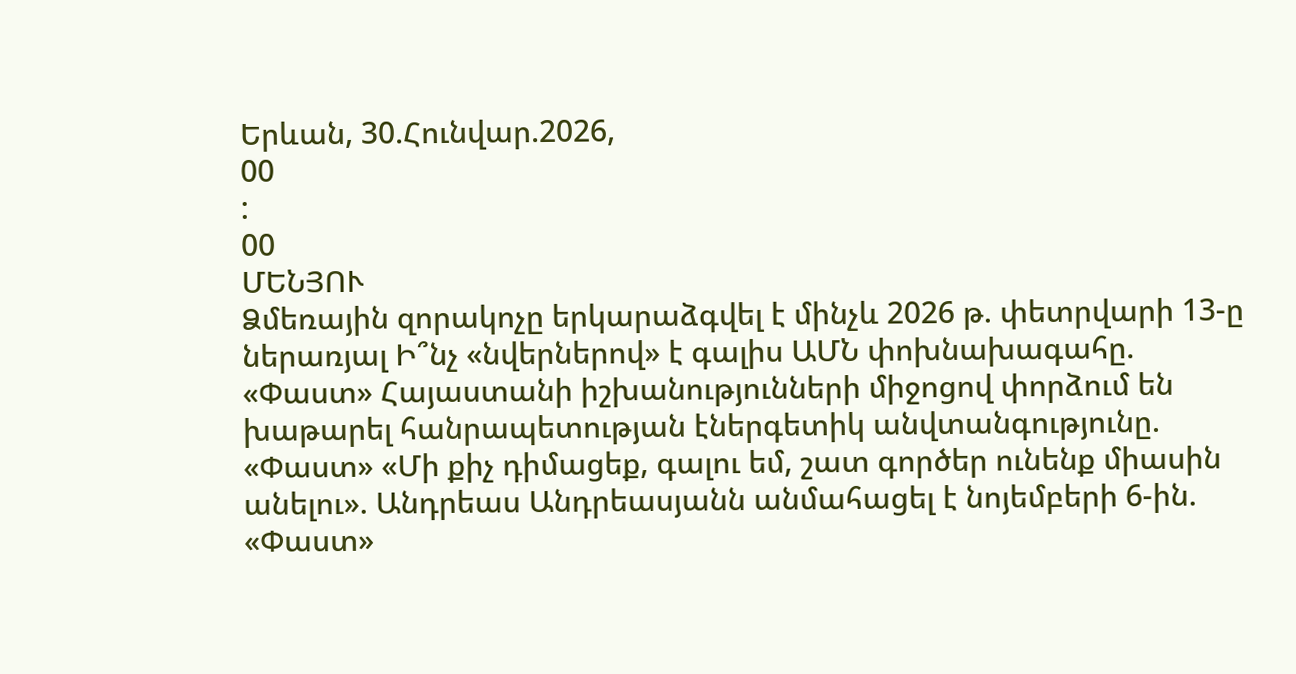Երևան, 30.Հունվար.2026,
00
:
00
ՄԵՆՅՈՒ
Ձմեռային զորակոչը երկարաձգվել է մինչև 2026 թ. փետրվարի 13-ը ներառյալ Ի՞նչ «նվերներով» է գալիս ԱՄՆ փոխնախագահը. «Փաստ» Հայաստանի իշխանությունների միջոցով փորձում են խաթարել հանրապետության էներգետիկ անվտանգությունը. «Փաստ» «Մի քիչ դիմացեք, գալու եմ, շատ գործեր ունենք միասին անելու». Անդրեաս Անդրեասյանն անմահացել է նոյեմբերի 6-ին. «Փաստ»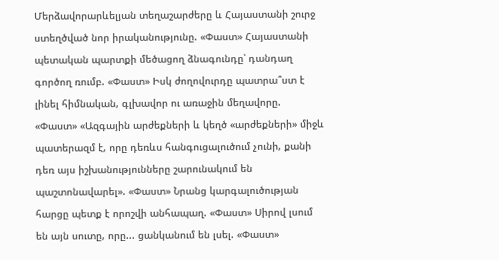Մերձավորարևելյան տեղաշարժերը և Հայաստանի շուրջ ստեղծված նոր իրականությունը. «Փաստ» Հայաստանի պետական պարտքի մեծացող ձնագունդը՝ դանդաղ գործող ռումբ. «Փաստ» Իսկ ժողովուրդը պատրա՞ստ է լինել հիմնական, գլխավոր ու առաջին մեղավորը. «Փաստ» «Ազգային արժեքների և կեղծ «արժեքների» միջև պատերազմ է, որը դեռևս հանգուցալուծում չունի, քանի դեռ այս իշխանությունները շարունակում են պաշտոնավարել». «Փաստ» Նրանց կարգալուծության հարցը պետք է որոշվի անհապաղ. «Փաստ» Սիրով լսում են այն սուտը, որը... ցանկանում են լսել. «Փաստ»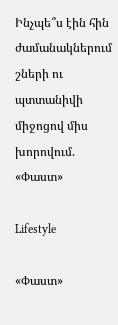Ինչպե՞ս էին հին ժամանակներում շների ու պտտանիվի միջոցով միս խորովում. «Փաստ»

Lifestyle

«Փաստ»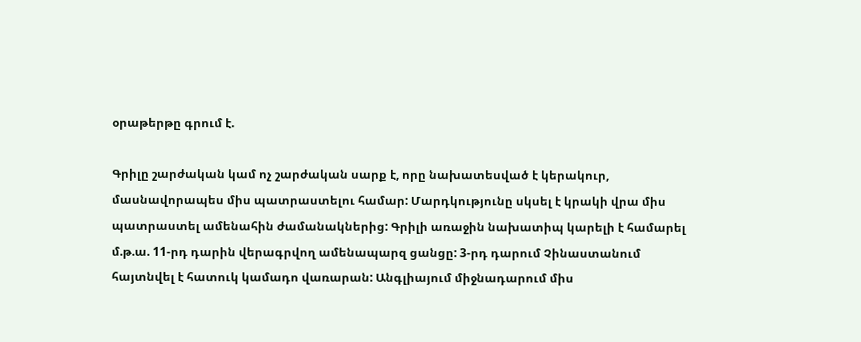օրաթերթը գրում է.

Գրիլը շարժական կամ ոչ շարժական սարք է, որը նախատեսված է կերակուր, մասնավորապես միս պատրաստելու համար: Մարդկությունը սկսել է կրակի վրա միս պատրաստել ամենահին ժամանակներից: Գրիլի առաջին նախատիպ կարելի է համարել մ.թ.ա. 11-րդ դարին վերագրվող ամենապարզ ցանցը: 3-րդ դարում Չինաստանում հայտնվել է հատուկ կամադո վառարան: Անգլիայում միջնադարում միս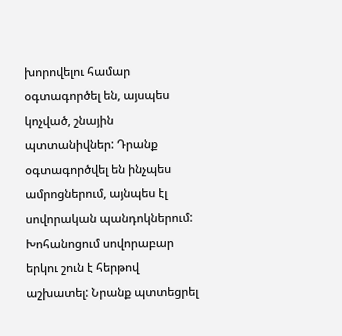խորովելու համար օգտագործել են, այսպես կոչված, շնային պտտանիվներ: Դրանք օգտագործվել են ինչպես ամրոցներում, այնպես էլ սովորական պանդոկներում: Խոհանոցում սովորաբար երկու շուն է հերթով աշխատել: Նրանք պտտեցրել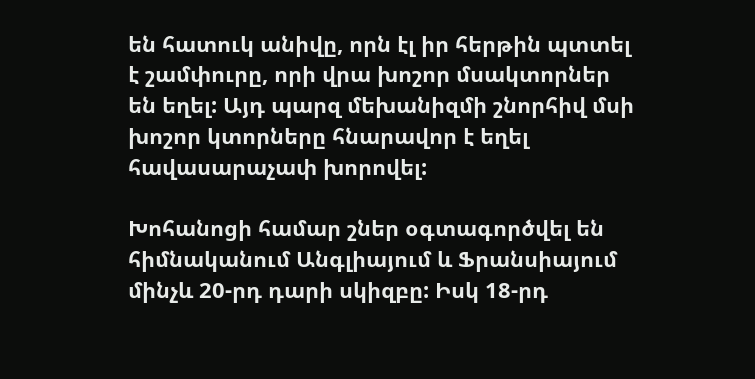են հատուկ անիվը, որն էլ իր հերթին պտտել է շամփուրը, որի վրա խոշոր մսակտորներ են եղել: Այդ պարզ մեխանիզմի շնորհիվ մսի խոշոր կտորները հնարավոր է եղել հավասարաչափ խորովել:

Խոհանոցի համար շներ օգտագործվել են հիմնականում Անգլիայում և Ֆրանսիայում մինչև 20-րդ դարի սկիզբը: Իսկ 18-րդ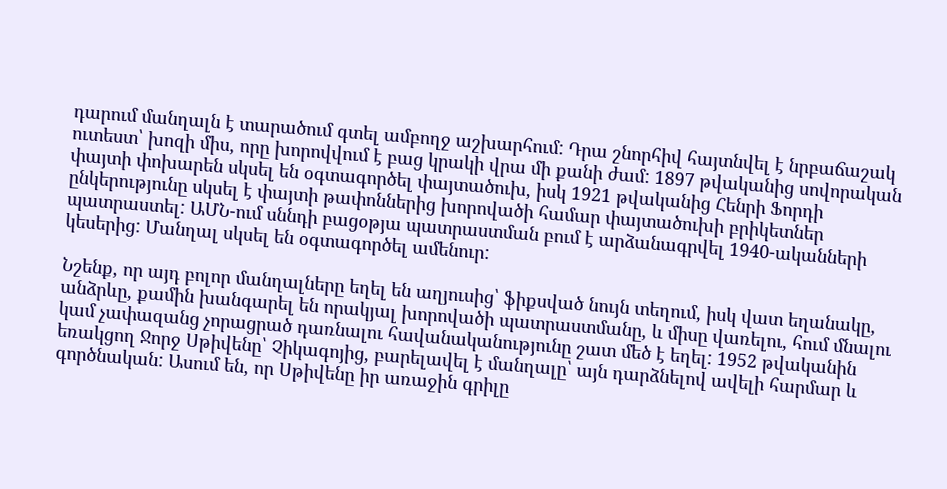դարում մանղալն է տարածում գտել ամբողջ աշխարհում: Դրա շնորհիվ հայտնվել է նրբաճաշակ ուտեստ՝ խոզի միս, որը խորովվում է բաց կրակի վրա մի քանի ժամ: 1897 թվականից սովորական փայտի փոխարեն սկսել են օգտագործել փայտածուխ, իսկ 1921 թվականից Հենրի Ֆորդի ընկերությունը սկսել է փայտի թափոններից խորովածի համար փայտածուխի բրիկետներ պատրաստել: ԱՄՆ-ում սննդի բացօթյա պատրաստման բում է արձանագրվել 1940-ականների կեսերից: Մանղալ սկսել են օգտագործել ամենուր:

Նշենք, որ այդ բոլոր մանղալները եղել են աղյուսից՝ ֆիքսված նույն տեղում, իսկ վատ եղանակը, անձրևը, քամին խանգարել են որակյալ խորովածի պատրաստմանը, և միսը վառելու, հում մնալու կամ չափազանց չորացրած դառնալու հավանականությունը շատ մեծ է եղել: 1952 թվականին եռակցող Ջորջ Սթիվենը՝ Չիկագոյից, բարելավել է մանղալը՝ այն դարձնելով ավելի հարմար և գործնական: Ասում են, որ Սթիվենը իր առաջին գրիլը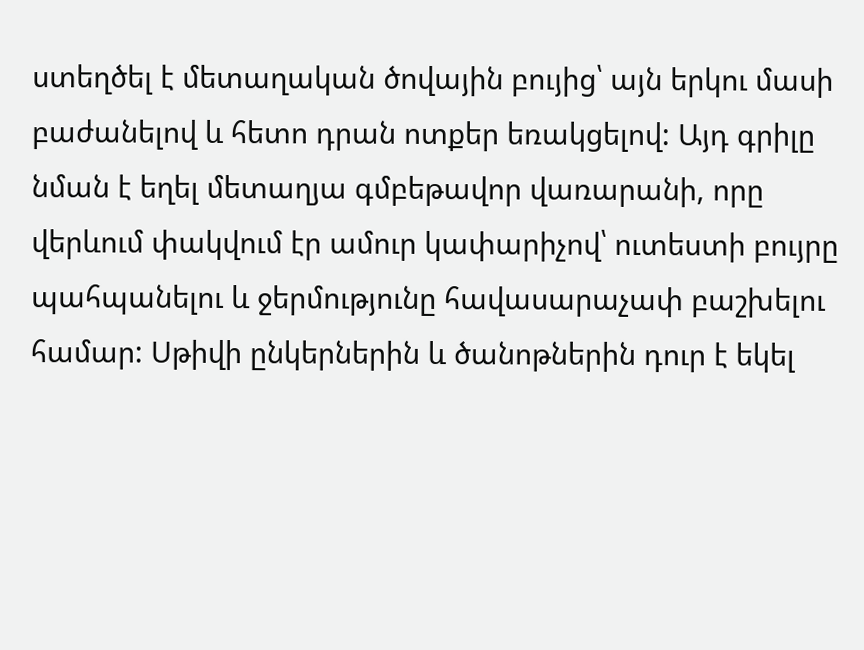ստեղծել է մետաղական ծովային բույից՝ այն երկու մասի բաժանելով և հետո դրան ոտքեր եռակցելով: Այդ գրիլը նման է եղել մետաղյա գմբեթավոր վառարանի, որը վերևում փակվում էր ամուր կափարիչով՝ ուտեստի բույրը պահպանելու և ջերմությունը հավասարաչափ բաշխելու համար: Սթիվի ընկերներին և ծանոթներին դուր է եկել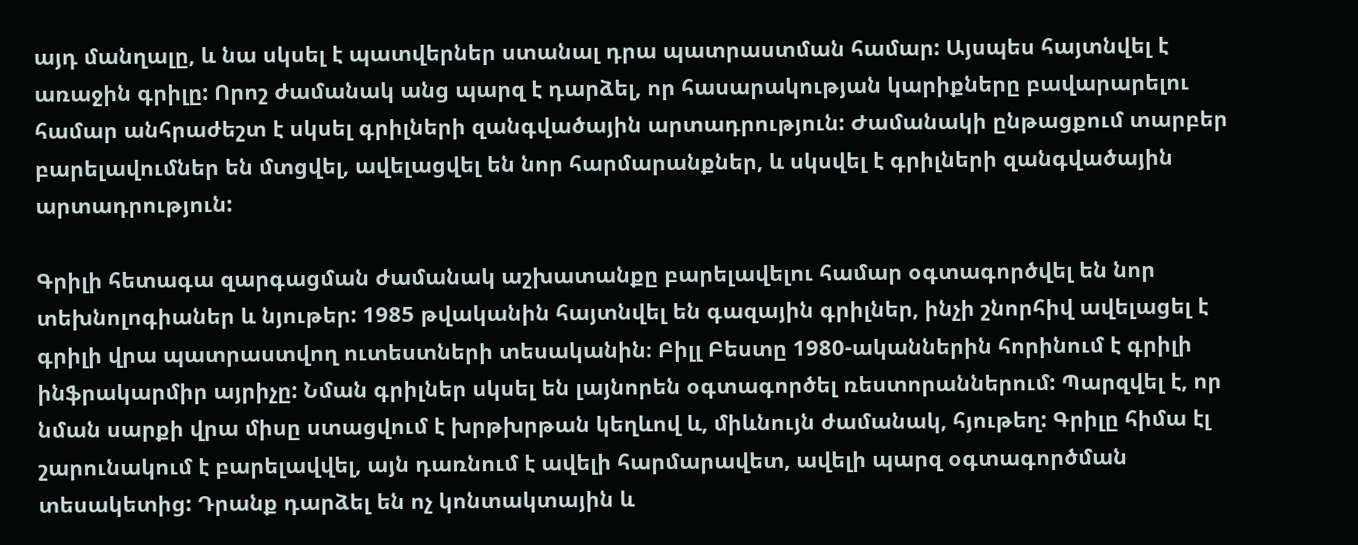այդ մանղալը, և նա սկսել է պատվերներ ստանալ դրա պատրաստման համար: Այսպես հայտնվել է առաջին գրիլը: Որոշ ժամանակ անց պարզ է դարձել, որ հասարակության կարիքները բավարարելու համար անհրաժեշտ է սկսել գրիլների զանգվածային արտադրություն: Ժամանակի ընթացքում տարբեր բարելավումներ են մտցվել, ավելացվել են նոր հարմարանքներ, և սկսվել է գրիլների զանգվածային արտադրություն:

Գրիլի հետագա զարգացման ժամանակ աշխատանքը բարելավելու համար օգտագործվել են նոր տեխնոլոգիաներ և նյութեր: 1985 թվականին հայտնվել են գազային գրիլներ, ինչի շնորհիվ ավելացել է գրիլի վրա պատրաստվող ուտեստների տեսականին։ Բիլլ Բեստը 1980-ականներին հորինում է գրիլի ինֆրակարմիր այրիչը: Նման գրիլներ սկսել են լայնորեն օգտագործել ռեստորաններում: Պարզվել է, որ նման սարքի վրա միսը ստացվում է խրթխրթան կեղևով և, միևնույն ժամանակ, հյութեղ: Գրիլը հիմա էլ շարունակում է բարելավվել, այն դառնում է ավելի հարմարավետ, ավելի պարզ օգտագործման տեսակետից: Դրանք դարձել են ոչ կոնտակտային և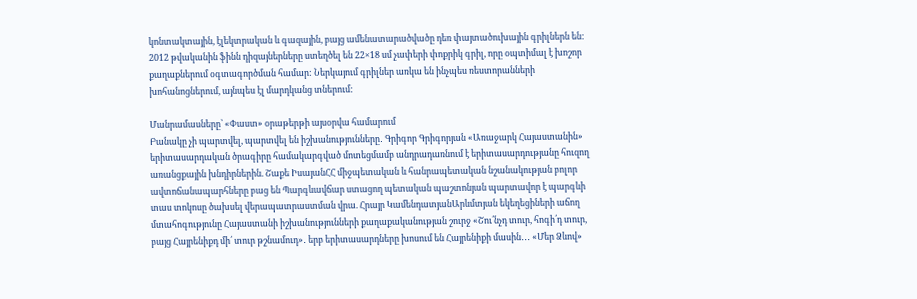կոնտակտային, էլեկտրական և գազային, բայց ամենատարածվածը դեռ փայտածուխային գրիլներն են: 2012 թվականին ֆինն դիզայներները ստեղծել են 22×18 սմ չափերի փոքրիկ գրիլ, որը օպտիմալ է խոշոր քաղաքներում օգտագործման համար: Ներկայում գրիլներ առկա են ինչպես ռեստորանների խոհանոցներում, այնպես էլ մարդկանց տներում:

Մանրամասները՝ «Փաստ» օրաթերթի այսօրվա համարում
Բանակը չի պարտվել, պարտվել են իշխանությունները․ Գրիգոր Գրիգորյան «Առաջարկ Հայաստանին» երիտասարդական ծրագիրը համակարգված մոտեցմամբ անդրադառնում է երիտասարդությանը հուզող առանցքային խնդիրներին. Շաքե ԻսայանՀՀ միջպետական և հանրապետական նշանակության բոլոր ավտոճանապարհները բաց են Պարգևավճար ստացող պետական պաշտոնյան պարտավոր է պարգևի տաս տոկոսը ծախսել վերապատրաստման վրա. Հրայր ԿամենդատյանԱրևմտյան եկեղեցիների աճող մտահոգությունը Հայաստանի իշխանությունների քաղաքականության շուրջ «Շու՛նչդ տուր, հոգի՛դ տուր, բայց Հայրենիքդ մի՛ տուր թշնամուդ»․ երբ երիտասարդները խոսում են Հայրենիքի մասին․․․ «Մեր Ձևով»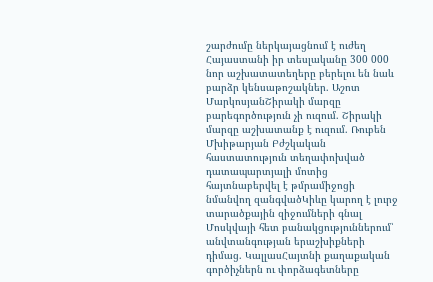շարժումը ներկայացնում է ուժեղ Հայաստանի իր տեսլականը 300 000 նոր աշխատատեղերը բերելու են նաև բարձր կենսաթոշակներ. Աշոտ ՄարկոսյանՇիրակի մարզը բարեգործություն չի ուզում. Շիրակի մարզը աշխատանք է ուզում. Ռուբեն Մխիթարյան Բժշկական հաստատություն տեղափոխված դատապարտյալի մոտից հայտնաբերվել է թմրամիջոցի նմանվող զանգվածԿիևը կարող է լուրջ տարածքային զիջումների գնալ Մոսկվայի հետ բանակցություններում՝ անվտանգության երաշխիքների դիմաց. ԿալլասՀայտնի քաղաքական գործիչներն ու փորձագետները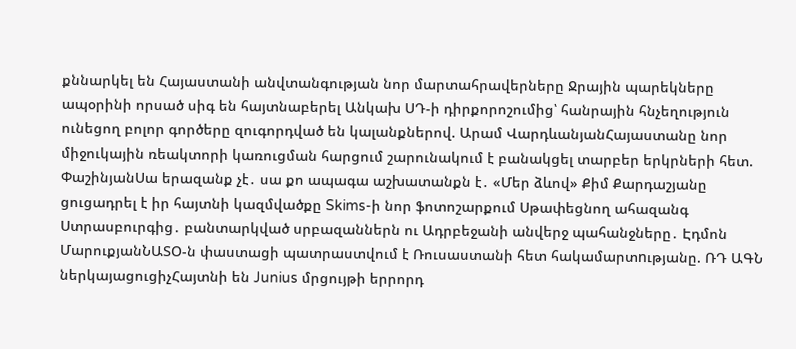քննարկել են Հայաստանի անվտանգության նոր մարտահրավերները Ջրային պարեկները ապօրինի որսած սիգ են հայտնաբերել Անկախ ՍԴ-ի դիրքորոշումից՝ հանրային հնչեղություն ունեցող բոլոր գործերը զուգորդված են կալանքներով. Արամ ՎարդևանյանՀայաստանը նոր միջուկային ռեակտորի կառուցման հարցում շարունակում է բանակցել տարբեր երկրների հետ. ՓաշինյանՍա երազանք չէ․ սա քո ապագա աշխատանքն է․ «Մեր ձևով» Քիմ Քարդաշյանը ցուցադրել է իր հայտնի կազմվածքը Skims-ի նոր ֆոտոշարքում Սթափեցնող ահազանգ Ստրասբուրգից․ բանտարկված սրբազաններն ու Ադրբեջանի անվերջ պահանջները․ Էդմոն ՄարուքյանՆԱՏՕ-ն փաստացի պատրաստվում է Ռուսաստանի հետ հակամարտnւթյանը. ՌԴ ԱԳՆ ներկայացուցիչՀայտնի են Junius մրցույթի երրորդ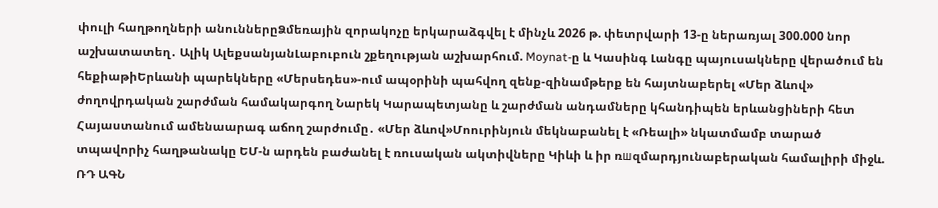փուլի հաղթողների անուններըՁմեռային զորակոչը երկարաձգվել է մինչև 2026 թ. փետրվարի 13-ը ներառյալ 300.000 նոր աշխատատեղ․ Ալիկ ԱլեքսանյանԼաբուբուն շքեղության աշխարհում. Moynat-ը և Կասինգ Լանգը պայուսակները վերածում են հեքիաթիԵրևանի պարեկները «Մերսեդես»-ում ապօրինի պահվող զենք-զինամթերք են հայտնաբերել «Մեր ձևով» ժողովրդական շարժման համակարգող Նարեկ Կարապետյանը և շարժման անդամները կհանդիպեն երևանցիների հետ Հայաստանում ամենաարագ աճող շարժումը․ «Մեր ձևով»Մոուրինյուն մեկնաբանել է «Ռեալի» նկատմամբ տարած տպավորիչ հաղթանակը ԵՄ-ն արդեն բաժանել է ռուսական ակտիվները Կիևի և իր ռшզմարդյունաբերական համալիրի միջև. ՌԴ ԱԳՆ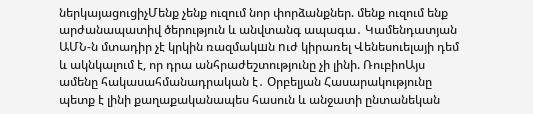ներկայացուցիչՄենք չենք ուզում նոր փորձանքներ. մենք ուզում ենք արժանապատիվ ծերություն և անվտանգ ապագա․ Կամենդատյան ԱՄՆ-ն մտադիր չէ կրկին ռազմակшն nւժ կիրառել Վենեսուելայի դեմ և ակնկալում է, որ դրա անհրաժեշտությունը չի լինի. ՌուբիոԱյս ամենը հակասահմանադրական է․ Օրբելյան Հասարակությունը պետք է լինի քաղաքականապես հասուն և անջատի ընտանեկան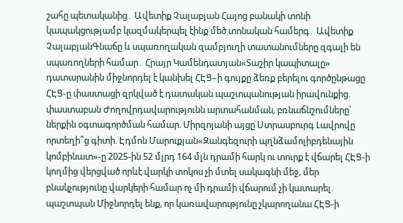շահը պետականից․ Ավետիք Չալաբյան Հայոց բանակի տոնի կապակցությամբ կազմակերպել էինք մեծ տոնական համերգ․ Ավետիք ՉալաբյանԳնաճը և սպառողական զամբյուղի տատանումները զգալի են սպառողների համար․ Հրայր Կամենդատյան«Տաշիր կապիտալը» դատարանին միջնորդել է կանխել ՀԷՑ–ի գույքը ձեռք բերելու գործընթացը ՀԷՑ-ը փաստացի զրկված է դատական պաշտպանության իրավունքից. փաստաբան Ժողովրդավարությունն արտահանման, բռնաճնշումները՝ ներքին օգտագործման համար. Միրզոյանի այցը Ստրասբուրգ Լավրովը որտեղի՞ց գիտի. Էդմոն Մարուքյան«Զանգեզուրի պղնձամոլիբդենային կոմբինատ»-ը 2025-ին 52 մլրդ 164 մլն դրամի հարկ ու տուրք է վճարել ՀԷՑ-ի կողմից վերցված որևէ վարկի տոկոս չի մտել սակագնի մեջ, մեր բնակչությունը վարկերի համար ոչ մի դրամի վճարում չի կատարել. պաշտպան Միջնորդել ենք, որ կառավարությունը չկարողանա ՀԷՑ-ի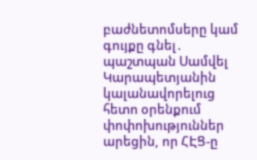բաժնետոմսերը կամ գույքը գնել․ պաշտպան Սամվել Կարապետյանին կալանավորելուց հետո օրենքում փոփոխություններ արեցին, որ ՀԷՑ-ը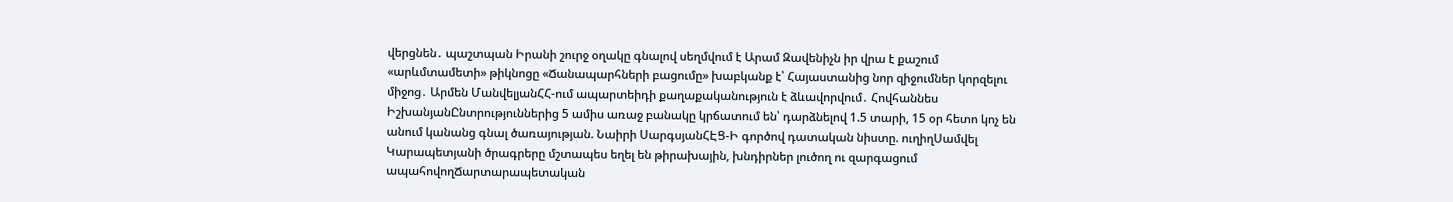վերցնեն․ պաշտպան Իրանի շուրջ օղակը գնալով սեղմվում է Արամ Զավենիչն իր վրա է քաշում «արևմտամետի» թիկնոցը «Ճանապարհների բացումը» խաբկանք է՝ Հայաստանից նոր զիջումներ կորզելու միջոց․ Արմեն ՄանվելյանՀՀ-ում ապարտեիդի քաղաքականություն է ձևավորվում․ Հովհաննես ԻշխանյանԸնտրություններից 5 ամիս առաջ բանակը կրճատում են՝ դարձնելով 1.5 տարի, 15 օր հետո կոչ են անում կանանց գնալ ծառայության. Նաիրի ՍարգսյանՀԷՑ-Ի գործով դատական նիստը. ուղիղՍամվել Կարապետյանի ծրագրերը մշտապես եղել են թիրախային, խնդիրներ լուծող ու զարգացում ապահովողՃարտարապետական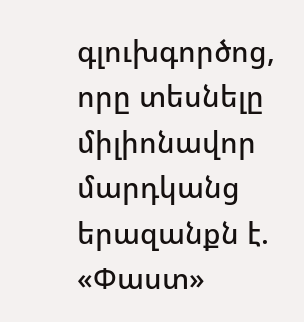գլուխգործոց, որը տեսնելը միլիոնավոր մարդկանց երազանքն է. «Փաստ»